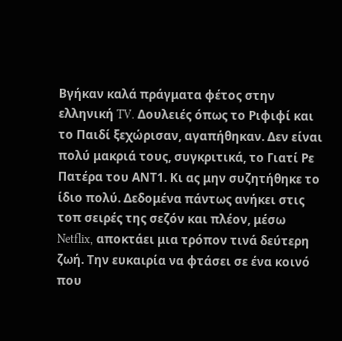Βγήκαν καλά πράγματα φέτος στην ελληνική TV. Δουλειές όπως το Ριφιφί και το Παιδί ξεχώρισαν, αγαπήθηκαν. Δεν είναι πολύ μακριά τους, συγκριτικά, το Γιατί Ρε Πατέρα του ΑΝΤ1. Κι ας μην συζητήθηκε το ίδιο πολύ. Δεδομένα πάντως ανήκει στις τοπ σειρές της σεζόν και πλέον, μέσω Netflix, αποκτάει μια τρόπον τινά δεύτερη ζωή. Την ευκαιρία να φτάσει σε ένα κοινό που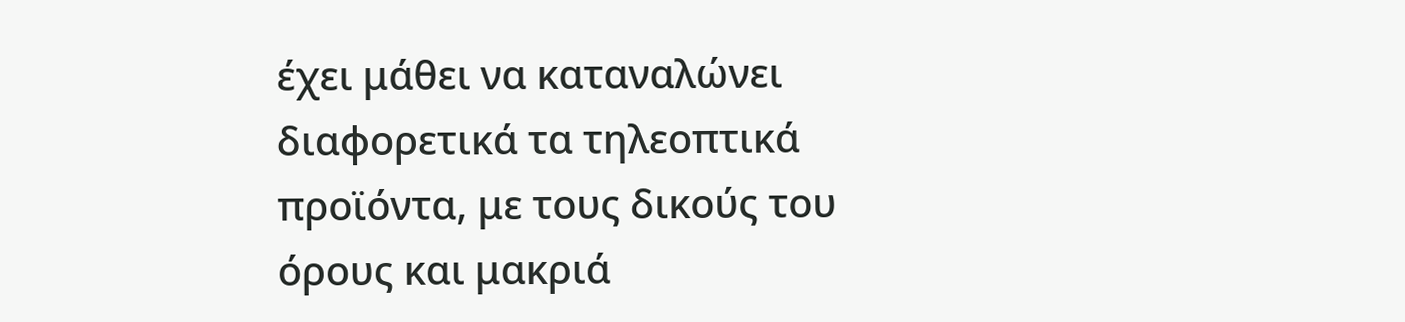έχει μάθει να καταναλώνει διαφορετικά τα τηλεοπτικά προϊόντα, με τους δικούς του όρους και μακριά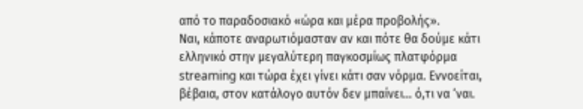από το παραδοσιακό «ώρα και μέρα προβολής».
Ναι, κάποτε αναρωτιόμασταν αν και πότε θα δούμε κάτι ελληνικό στην μεγαλύτερη παγκοσμίως πλατφόρμα streaming και τώρα έχει γίνει κάτι σαν νόρμα. Εννοείται, βέβαια, στον κατάλογο αυτόν δεν μπαίνει… ό,τι να ‘ναι.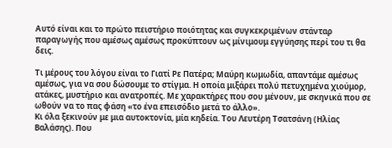Αυτό είναι και το πρώτο πειστήριο ποιότητας και συγκεκριμένων στάνταρ παραγωγής που αμέσως αμέσως προκύπτουν ως μίνιμουμ εγγύησης περί του τι θα δεις.

Τι μέρους του λόγου είναι το Γιατί Ρε Πατέρα; Μαύρη κωμωδία, απαντάμε αμέσως αμέσως, για να σου δώσουμε το στίγμα. Η οποία μιξάρει πολύ πετυχημένα χιούμορ, ατάκες, μυστήριο και ανατροπές. Με χαρακτήρες που σου μένουν, με σκηνικά που σε ωθούν να το πας φάση «το ένα επεισόδιο μετά το άλλο».
Κι όλα ξεκινούν με μια αυτοκτονία, μία κηδεία. Του Λευτέρη Τσατσάνη (Ηλίας Βαλάσης). Που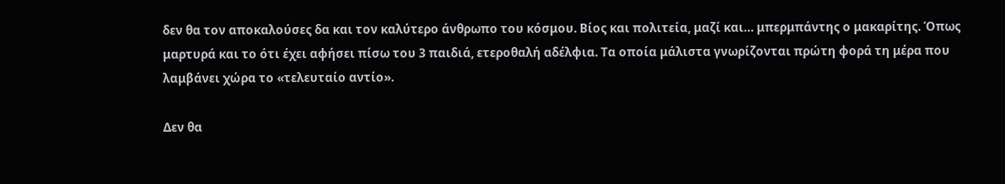δεν θα τον αποκαλούσες δα και τον καλύτερο άνθρωπο του κόσμου. Βίος και πολιτεία, μαζί και… μπερμπάντης ο μακαρίτης. Όπως μαρτυρά και το ότι έχει αφήσει πίσω του 3 παιδιά, ετεροθαλή αδέλφια. Τα οποία μάλιστα γνωρίζονται πρώτη φορά τη μέρα που λαμβάνει χώρα το «τελευταίο αντίο».

Δεν θα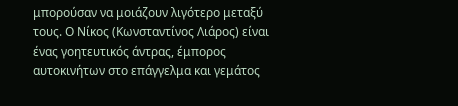μπορούσαν να μοιάζουν λιγότερο μεταξύ τους. Ο Νίκος (Κωνσταντίνος Λιάρος) είναι ένας γοητευτικός άντρας, έμπορος αυτοκινήτων στο επάγγελμα και γεμάτος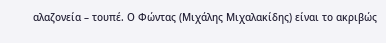αλαζονεία – τουπέ. Ο Φώντας (Μιχάλης Μιχαλακίδης) είναι το ακριβώς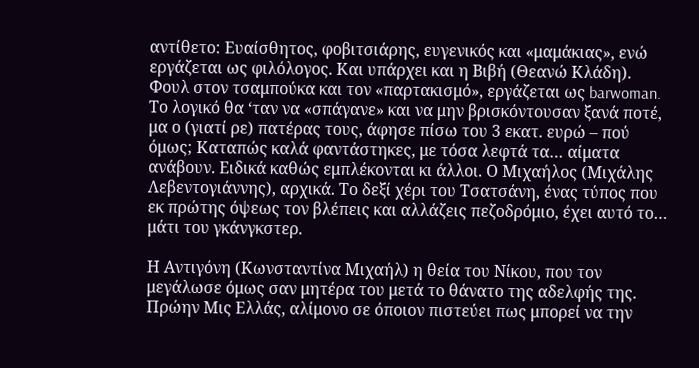αντίθετο: Ευαίσθητος, φοβιτσιάρης, ευγενικός και «μαμάκιας», ενώ εργάζεται ως φιλόλογος. Και υπάρχει και η Βιβή (Θεανώ Κλάδη). Φουλ στον τσαμπούκα και τον «παρτακισμό», εργάζεται ως barwoman.
Το λογικό θα ‘ταν να «σπάγανε» και να μην βρισκόντουσαν ξανά ποτέ, μα ο (γιατί ρε) πατέρας τους, άφησε πίσω του 3 εκατ. ευρώ – πού όμως; Καταπώς καλά φαντάστηκες, με τόσα λεφτά τα… αίματα ανάβουν. Ειδικά καθώς εμπλέκονται κι άλλοι. Ο Μιχαήλος (Μιχάλης Λεβεντογιάννης), αρχικά. Το δεξί χέρι του Τσατσάνη, ένας τύπος που εκ πρώτης όψεως τον βλέπεις και αλλάζεις πεζοδρόμιο, έχει αυτό το… μάτι του γκάνγκστερ.

Η Αντιγόνη (Κωνσταντίνα Μιχαήλ) η θεία του Νίκου, που τον μεγάλωσε όμως σαν μητέρα του μετά το θάνατο της αδελφής της. Πρώην Μις Ελλάς, αλίμονο σε όποιον πιστεύει πως μπορεί να την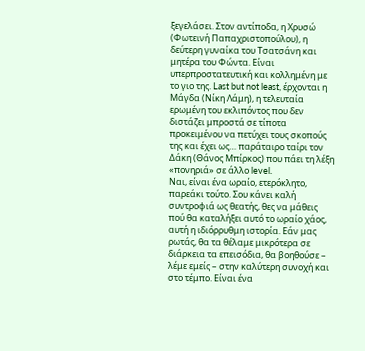ξεγελάσει. Στον αντίποδα, η Χρυσώ (Φωτεινή Παπαχριστοπούλου), η δεύτερη γυναίκα του Τσατσάνη και μητέρα του Φώντα. Είναι υπερπροστατευτική και κολλημένη με το γιο της. Last but not least, έρχονται η Μάγδα (Νίκη Λάμη), η τελευταία ερωμένη του εκλιπόντος που δεν διστάζει μπροστά σε τίποτα προκειμένου να πετύχει τους σκοπούς της και έχει ως… παράταιρο ταίρι τον Δάκη (Θάνος Μπίρκος) που πάει τη λέξη «πονηριά» σε άλλο level.
Ναι, είναι ένα ωραίο, ετερόκλητο, παρεάκι τούτο. Σου κάνει καλή συντροφιά ως θεατής, θες να μάθεις πού θα καταλήξει αυτό το ωραίο χάος, αυτή η ιδιόρρυθμη ιστορία. Εάν μας ρωτάς, θα τα θέλαμε μικρότερα σε διάρκεια τα επεισόδια, θα βοηθούσε – λέμε εμείς – στην καλύτερη συνοχή και στο τέμπο. Είναι ένα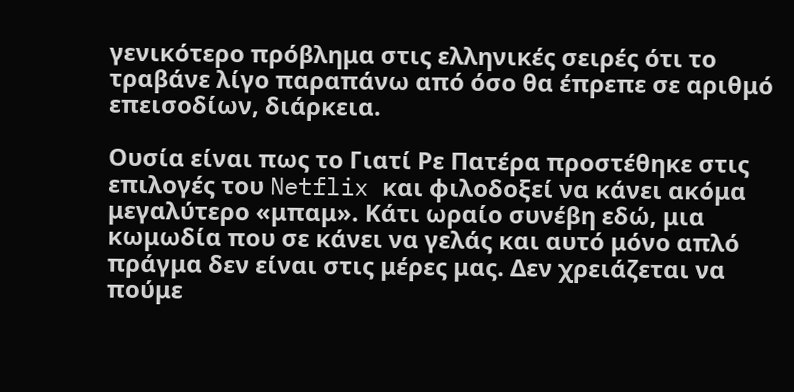γενικότερο πρόβλημα στις ελληνικές σειρές ότι το τραβάνε λίγο παραπάνω από όσο θα έπρεπε σε αριθμό επεισοδίων, διάρκεια.

Ουσία είναι πως το Γιατί Ρε Πατέρα προστέθηκε στις επιλογές του Netflix και φιλοδοξεί να κάνει ακόμα μεγαλύτερο «μπαμ». Κάτι ωραίο συνέβη εδώ, μια κωμωδία που σε κάνει να γελάς και αυτό μόνο απλό πράγμα δεν είναι στις μέρες μας. Δεν χρειάζεται να πούμε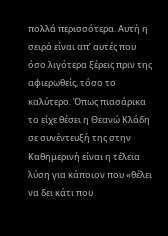πολλά περισσότερα. Αυτή η σειρά είναι απ’ αυτές που όσο λιγότερα ξέρεις πριν της αφιερωθείς, τόσο το καλύτερο. Όπως πιασάρικα το είχε θέσει η Θεανώ Κλάδη σε συνέντευξή της στην Καθημερινή είναι η τέλεια λύση για κάποιον που «θέλει να δει κάτι που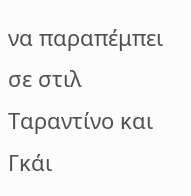να παραπέμπει σε στιλ Ταραντίνο και Γκάι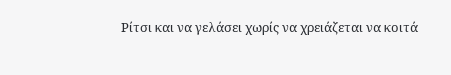Ρίτσι και να γελάσει χωρίς να χρειάζεται να κοιτά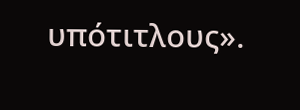υπότιτλους».